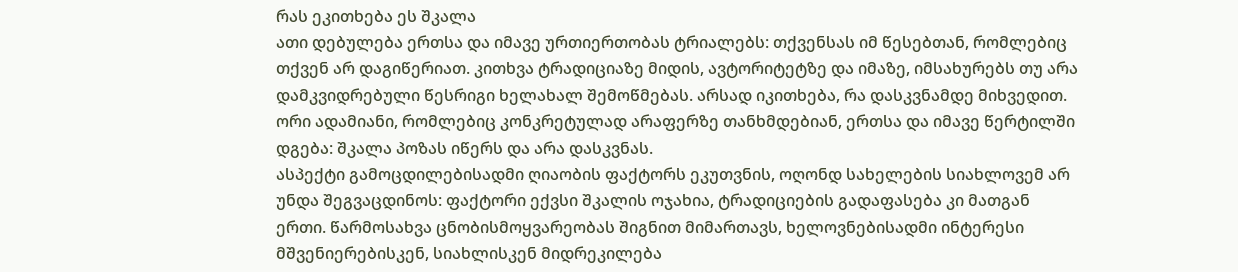რას ეკითხება ეს შკალა
ათი დებულება ერთსა და იმავე ურთიერთობას ტრიალებს: თქვენსას იმ წესებთან, რომლებიც თქვენ არ დაგიწერიათ. კითხვა ტრადიციაზე მიდის, ავტორიტეტზე და იმაზე, იმსახურებს თუ არა დამკვიდრებული წესრიგი ხელახალ შემოწმებას. არსად იკითხება, რა დასკვნამდე მიხვედით. ორი ადამიანი, რომლებიც კონკრეტულად არაფერზე თანხმდებიან, ერთსა და იმავე წერტილში დგება: შკალა პოზას იწერს და არა დასკვნას.
ასპექტი გამოცდილებისადმი ღიაობის ფაქტორს ეკუთვნის, ოღონდ სახელების სიახლოვემ არ უნდა შეგვაცდინოს: ფაქტორი ექვსი შკალის ოჯახია, ტრადიციების გადაფასება კი მათგან ერთი. წარმოსახვა ცნობისმოყვარეობას შიგნით მიმართავს, ხელოვნებისადმი ინტერესი მშვენიერებისკენ, სიახლისკენ მიდრეკილება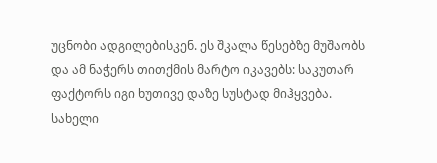უცნობი ადგილებისკენ. ეს შკალა წესებზე მუშაობს და ამ ნაჭერს თითქმის მარტო იკავებს: საკუთარ ფაქტორს იგი ხუთივე დაზე სუსტად მიჰყვება.
სახელი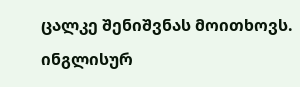ცალკე შენიშვნას მოითხოვს. ინგლისურ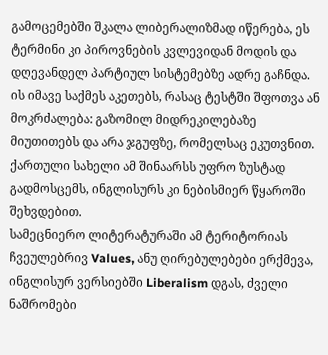გამოცემებში შკალა ლიბერალიზმად იწერება, ეს ტერმინი კი პიროვნების კვლევიდან მოდის და დღევანდელ პარტიულ სისტემებზე ადრე გაჩნდა. ის იმავე საქმეს აკეთებს, რასაც ტესტში შფოთვა ან მოკრძალება: გაზომილ მიდრეკილებაზე მიუთითებს და არა ჯგუფზე, რომელსაც ეკუთვნით. ქართული სახელი ამ შინაარსს უფრო ზუსტად გადმოსცემს, ინგლისურს კი ნებისმიერ წყაროში შეხვდებით.
სამეცნიერო ლიტერატურაში ამ ტერიტორიას ჩვეულებრივ Values, ანუ ღირებულებები ერქმევა, ინგლისურ ვერსიებში Liberalism დგას, ძველი ნაშრომები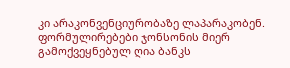კი არაკონვენციურობაზე ლაპარაკობენ. ფორმულირებები ჯონსონის მიერ გამოქვეყნებულ ღია ბანკს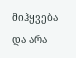მიჰყვება და არა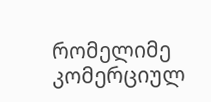რომელიმე კომერციულ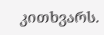კითხვარს.